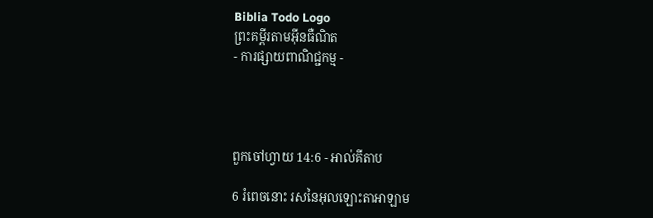Biblia Todo Logo
ព្រះគម្ពីរតាមអ៊ីនធឺណិត
- ការផ្សាយពាណិជ្ជកម្ម -




ពួកចៅ‌ហ្វាយ 14:6 - អាល់គីតាប

6 រំពេចនោះ រសនៃអុលឡោះ‌តាអាឡាម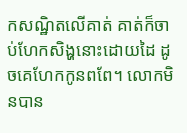កសណ្ឋិតលើគាត់ គាត់ក៏ចាប់ហែកសិង្ហនោះដោយដៃ ដូចគេហែកកូនពពែ។ លោកមិនបាន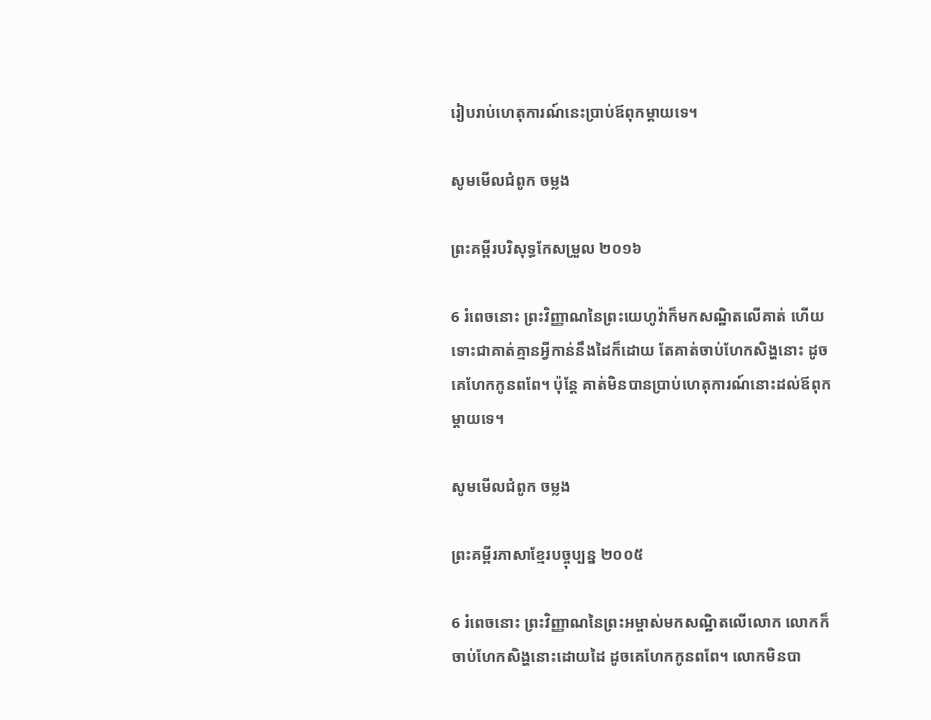រៀបរាប់ហេតុ‌ការណ៍នេះប្រាប់ឪពុក‌ម្តាយទេ។

សូមមើលជំពូក ចម្លង

ព្រះគម្ពីរបរិសុទ្ធកែសម្រួល ២០១៦

6 រំពេចនោះ ព្រះ‌វិញ្ញាណនៃព្រះ‌យេហូវ៉ាក៏មកសណ្ឋិតលើគាត់ ហើយទោះជាគាត់គ្មានអ្វីកាន់នឹងដៃក៏ដោយ តែគាត់ចាប់ហែកសិង្ហនោះ ដូចគេហែកកូនពពែ។ ប៉ុន្ដែ គាត់មិនបានប្រាប់ហេតុការណ៍នោះដល់ឪពុកម្តាយទេ។

សូមមើលជំពូក ចម្លង

ព្រះគម្ពីរភាសាខ្មែរបច្ចុប្បន្ន ២០០៥

6 រំពេចនោះ ព្រះ‌វិញ្ញាណនៃព្រះ‌អម្ចាស់មកសណ្ឋិតលើលោក លោកក៏ចាប់ហែកសិង្ហនោះដោយដៃ ដូចគេហែកកូនពពែ។ លោកមិនបា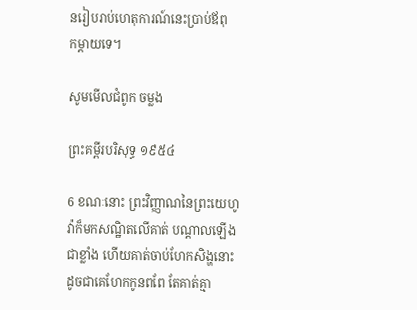នរៀបរាប់ហេតុ‌ការណ៍នេះប្រាប់ឪពុក‌ម្ដាយទេ។

សូមមើលជំពូក ចម្លង

ព្រះគម្ពីរបរិសុទ្ធ ១៩៥៤

6 ខណៈនោះ ព្រះ‌វិញ្ញាណនៃព្រះ‌យេហូវ៉ាក៏មកសណ្ឋិតលើគាត់ បណ្តាលឡើងជាខ្លាំង ហើយគាត់ចាប់ហែកសិង្ហនោះ ដូចជាគេហែកកូនពពែ តែគាត់គ្មា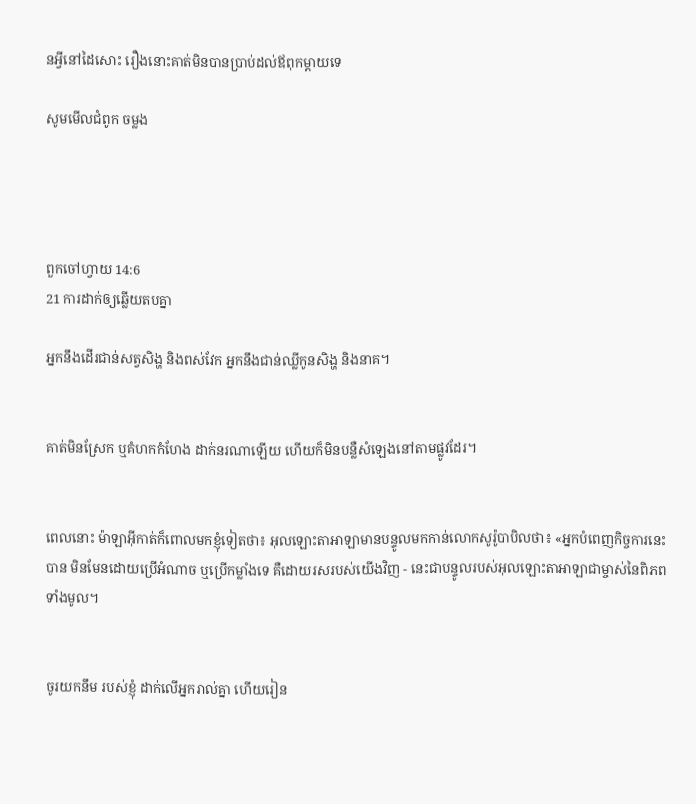នអ្វីនៅដៃសោះ រឿងនោះគាត់មិនបានប្រាប់ដល់ឪពុកម្តាយទេ

សូមមើលជំពូក ចម្លង




ពួកចៅ‌ហ្វាយ 14:6
21 ការដាក់ឲ្យឆ្លើយតបគ្នា

អ្នកនឹងដើរជាន់សត្វសិង្ហ និងពស់‌វែក អ្នកនឹងជាន់ឈ្លីកូនសិង្ហ និងនាគ។


គាត់មិនស្រែក ឬគំហកកំហែង ដាក់នរណាឡើយ ហើយក៏មិនបន្លឺសំឡេងនៅតាមផ្លូវដែរ។


ពេលនោះ ម៉ាឡា‌អ៊ីកាត់ក៏ពោលមកខ្ញុំទៀតថា៖ អុលឡោះ‌តាអាឡាមានបន្ទូលមកកាន់លោកសូរ៉ូ‌បាបិលថា៖ «អ្នកបំពេញកិច្ចការនេះបាន មិនមែនដោយប្រើអំណាច ឬប្រើកម្លាំងទេ គឺដោយរសរបស់យើងវិញ - នេះជាបន្ទូលរបស់អុលឡោះ‌តាអាឡាជាម្ចាស់នៃពិភពទាំងមូល។


ចូរយកនឹម របស់ខ្ញុំ ដាក់លើអ្នករាល់គ្នា ហើយរៀន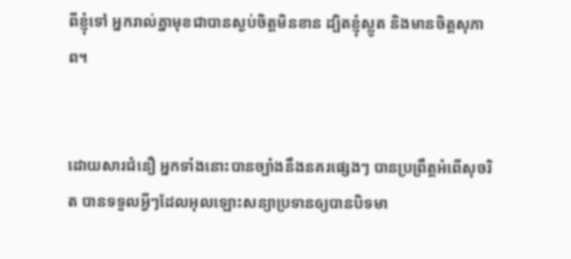ពីខ្ញុំទៅ អ្នករាល់គ្នាមុខជាបានស្ងប់ចិត្ដមិនខាន ដ្បិតខ្ញុំស្លូត និងមានចិត្ដសុភាព។


ដោយ‌សារជំនឿ អ្នកទាំងនោះបានច្បាំងនឹងនគរផ្សេងៗ បានប្រព្រឹត្ដអំពើសុចរិត បានទទួលអ្វីៗដែលអុលឡោះសន្យាប្រទានឲ្យបានបិទមា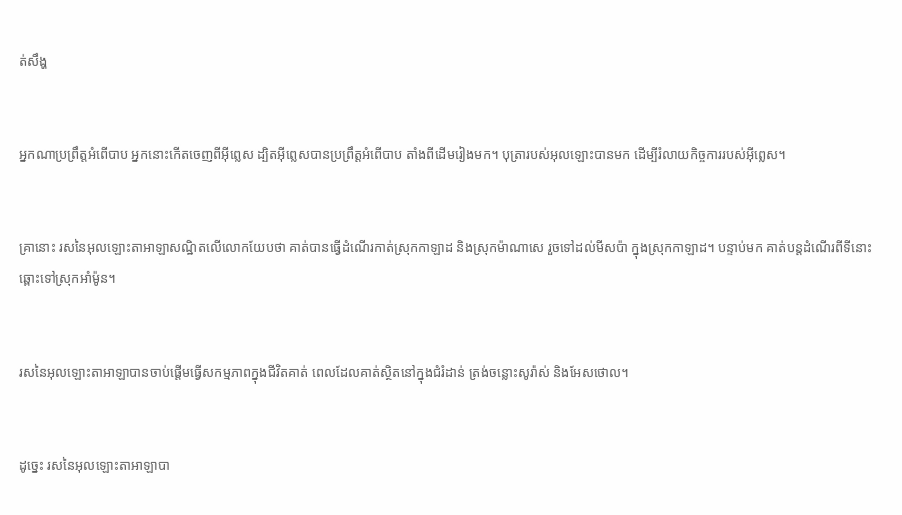ត់សឹង្ហ


អ្នកណាប្រព្រឹត្ដអំពើបាប អ្នកនោះកើតចេញពីអ៊ីព្លេស ដ្បិតអ៊ីព្លេសបានប្រព្រឹត្ដអំពើបាប តាំងពីដើមរៀងមក។ បុត្រារបស់អុលឡោះបានមក ដើម្បីរំលាយកិច្ចការរបស់អ៊ីព្លេស។


គ្រានោះ រសនៃអុលឡោះ‌តាអាឡាសណ្ឋិតលើលោកយែបថា គាត់បានធ្វើដំណើរកាត់ស្រុកកាឡាដ និងស្រុកម៉ាណា‌សេ រួចទៅដល់មីស‌ប៉ា ក្នុងស្រុកកាឡាដ។ បន្ទាប់មក គាត់បន្តដំណើរពីទីនោះ ឆ្ពោះទៅស្រុកអាំម៉ូន។


រសនៃអុលឡោះ‌តាអាឡាបានចាប់ផ្តើមធ្វើសកម្ម‌ភាពក្នុងជីវិតគាត់ ពេលដែលគាត់ស្ថិតនៅក្នុងជំរំដាន់ ត្រង់ចន្លោះសូរ៉ាស់ និងអែស‌ថោល។


ដូច្នេះ រសនៃអុលឡោះ‌តាអាឡាបា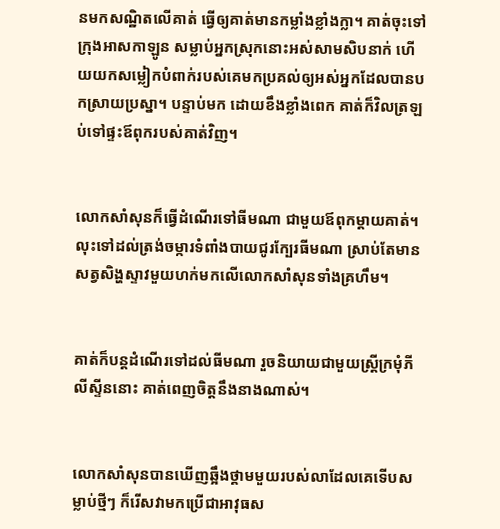នមកសណ្ឋិតលើគាត់ ធ្វើឲ្យគាត់មានកម្លាំងខ្លាំងក្លា។ គាត់ចុះទៅក្រុងអាស‌កា‌ឡូន សម្លាប់អ្នកស្រុកនោះអស់សាម‌សិបនាក់ ហើយយកសម្លៀក‌បំពាក់របស់គេមកប្រគល់ឲ្យអស់អ្នកដែលបានបកស្រាយប្រស្នា។ បន្ទាប់មក ដោយខឹងខ្លាំងពេក គាត់ក៏វិលត្រឡប់ទៅផ្ទះឪពុករបស់គាត់វិញ។


លោកសាំ‌សុនក៏ធ្វើដំណើរទៅធីមណា ជាមួយឪពុក‌ម្តាយគាត់។ លុះទៅដល់ត្រង់ចម្ការទំពាំងបាយជូរក្បែរធីមណា ស្រាប់តែមានសត្វសិង្ហស្ទាវមួយហក់មកលើលោកសាំសុនទាំងគ្រហឹម។


គាត់ក៏បន្តដំណើរទៅដល់ធីមណា រួចនិយាយជាមួយស្ត្រីក្រមុំភីលី‌ស្ទីននោះ គាត់ពេញចិត្តនឹងនាងណាស់។


លោកសាំសុនបានឃើញឆ្អឹងថ្គាមមួយរបស់លាដែលគេទើបសម្លាប់ថ្មីៗ ក៏រើសវាមកប្រើជាអាវុធស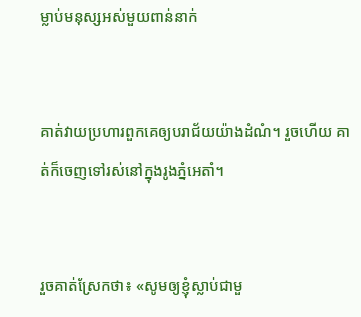ម្លាប់មនុស្សអស់មួយពាន់នាក់


គាត់វាយប្រហារពួកគេឲ្យបរាជ័យយ៉ាងដំណំ។ រួចហើយ គាត់ក៏ចេញទៅរស់នៅក្នុងរូងភ្នំអេតាំ។


រួចគាត់ស្រែកថា៖ «សូមឲ្យខ្ញុំស្លាប់ជាមួ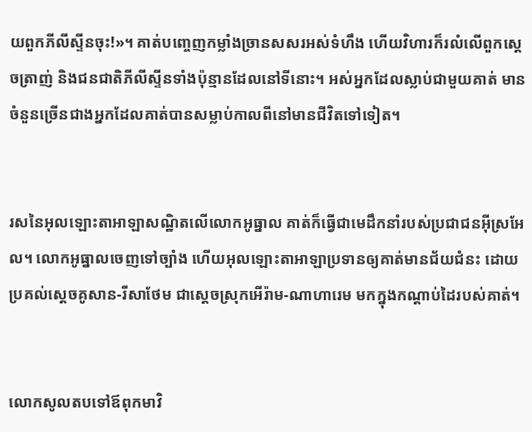យពួកភីលី‌ស្ទីនចុះ!»។ គាត់បញ្ចេញកម្លាំងច្រានសសរអស់ទំហឹង ហើយវិហារក៏រលំលើពួកស្តេចត្រាញ់ និងជន‌ជាតិភីលី‌ស្ទីនទាំងប៉ុន្មានដែលនៅទីនោះ។ អស់អ្នកដែលស្លាប់ជាមួយគាត់ មានចំនួនច្រើនជាងអ្នកដែលគាត់បានសម្លាប់កាលពីនៅមានជីវិតទៅទៀត។


រសនៃអុលឡោះ‌តាអាឡាសណ្ឋិតលើលោកអូធ្នាល គាត់ក៏ធ្វើជាមេដឹកនាំរបស់ប្រជា‌ជនអ៊ីស្រ‌អែល។ លោកអូធ្នាលចេញទៅច្បាំង ហើយអុលឡោះ‌តាអាឡាប្រទានឲ្យគាត់មានជ័យជំនះ ដោយប្រគល់ស្តេចគូសាន-រីសា‌ថែម ជាស្តេចស្រុកអើរ៉ាម-ណាហា‌រេម មកក្នុងកណ្តាប់ដៃរបស់គាត់។


លោកសូលតបទៅឪពុកមាវិ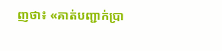ញថា៖ «គាត់បញ្ជាក់ប្រា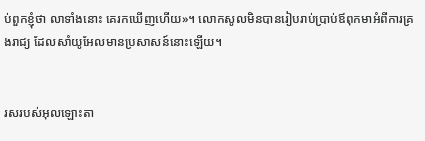ប់ពួកខ្ញុំថា លាទាំងនោះ គេរកឃើញហើយ»។ លោកសូលមិនបានរៀបរាប់ប្រាប់ឪពុកមាអំពីការគ្រង‌រាជ្យ ដែលសាំយូ‌អែលមានប្រសាសន៍នោះឡើយ។


រសរបស់អុលឡោះ‌តា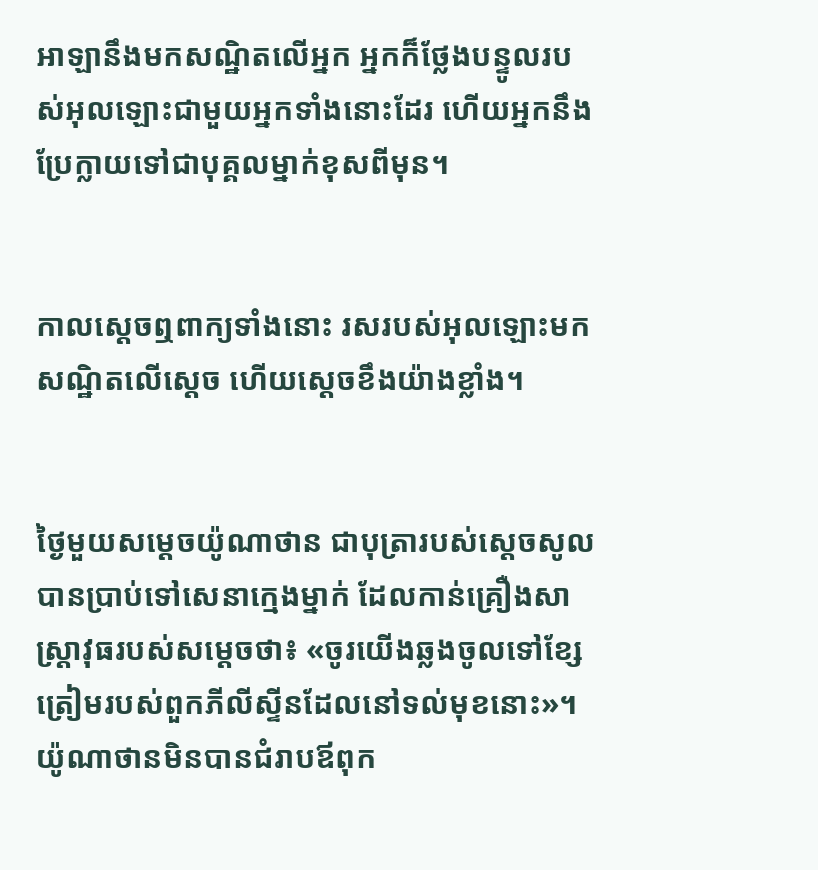អាឡានឹងមកសណ្ឋិតលើអ្នក អ្នកក៏ថ្លែងបន្ទូលរបស់អុលឡោះជាមួយអ្នកទាំងនោះដែរ ហើយអ្នកនឹងប្រែក្លាយទៅជាបុគ្គលម្នាក់ខុសពីមុន។


កាលស្តេចឮពាក្យទាំងនោះ រសរបស់អុលឡោះមកសណ្ឋិតលើស្តេច ហើយស្តេចខឹងយ៉ាងខ្លាំង។


ថ្ងៃមួយសម្តេចយ៉ូណា‌ថាន ជាបុត្រារបស់ស្តេចសូល បានប្រាប់ទៅសេនាក្មេងម្នាក់ ដែលកាន់គ្រឿងសាស្ត្រាវុធរបស់សម្តេចថា៖ «ចូរយើងឆ្លងចូលទៅខ្សែត្រៀមរបស់ពួកភីលី‌ស្ទីនដែលនៅទល់មុខនោះ»។ យ៉ូណា‌ថានមិនបានជំរាបឪពុក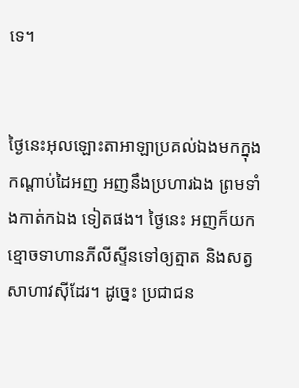ទេ។


ថ្ងៃនេះអុលឡោះ‌តាអាឡាប្រគល់ឯងមកក្នុងកណ្តាប់ដៃអញ អញនឹងប្រហារឯង ព្រមទាំងកាត់កឯង ទៀតផង។ ថ្ងៃនេះ អញក៏យកខ្មោចទាហានភីលី‌ស្ទីនទៅឲ្យត្មាត និងសត្វសាហាវស៊ីដែរ។ ដូច្នេះ ប្រជា‌ជន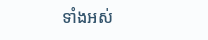ទាំងអស់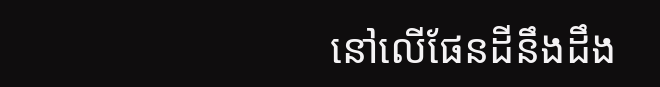នៅលើផែនដីនឹងដឹង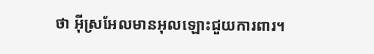ថា អ៊ីស្រ‌អែលមានអុលឡោះជួយការ‌ពារ។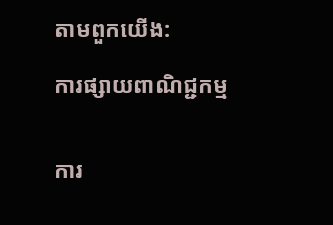តាមពួកយើង:

ការផ្សាយពាណិជ្ជកម្ម


ការ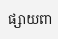ផ្សាយពា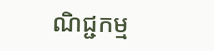ណិជ្ជកម្ម